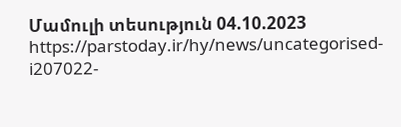Մամուլի տեսություն 04.10.2023
https://parstoday.ir/hy/news/uncategorised-i207022-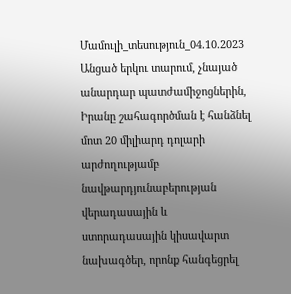Մամուլի_տեսություն_04.10.2023
Անցած երկու տարում, չնայած անարդար պատժամիջոցներին, Իրանը շահագործման է հանձնել մոտ 20 միլիարդ դոլարի արժողությամբ նավթարդյունաբերության վերադասային և ստորադասային կիսավարտ նախագծեր, որոնք հանգեցրել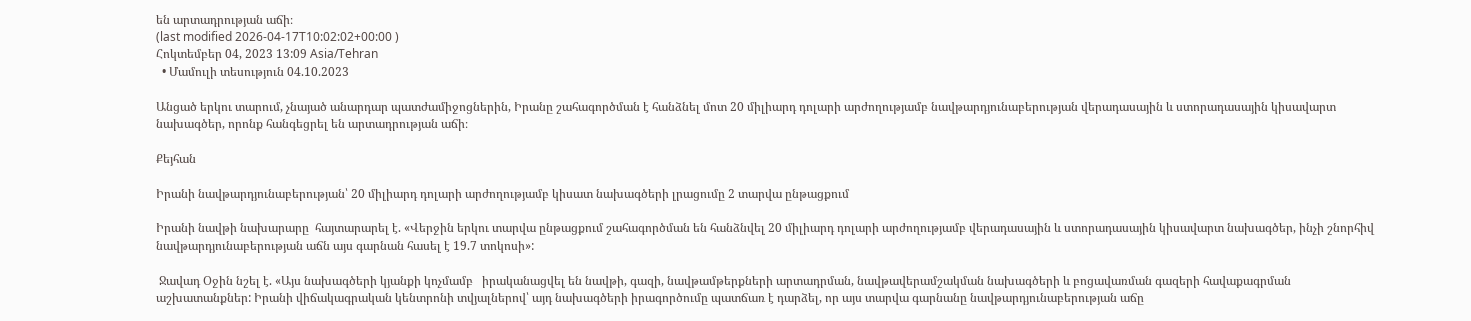են արտադրության աճի։
(last modified 2026-04-17T10:02:02+00:00 )
Հոկտեմբեր 04, 2023 13:09 Asia/Tehran
  • Մամուլի տեսություն 04.10.2023

Անցած երկու տարում, չնայած անարդար պատժամիջոցներին, Իրանը շահագործման է հանձնել մոտ 20 միլիարդ դոլարի արժողությամբ նավթարդյունաբերության վերադասային և ստորադասային կիսավարտ նախագծեր, որոնք հանգեցրել են արտադրության աճի։

Քեյհան

Իրանի նավթարդյունաբերության՝ 20 միլիարդ դոլարի արժողությամբ կիսատ նախագծերի լրացումը 2 տարվա ընթացքում

Իրանի նավթի նախարարը  հայտարարել է. «Վերջին երկու տարվա ընթացքում շահագործման են հանձնվել 20 միլիարդ դոլարի արժողությամբ վերադասային և ստորադասային կիսավարտ նախագծեր, ինչի շնորհիվ նավթարդյունաբերության աճն այս գարնան հասել է 19.7 տոկոսի»:

 Ջավադ Օջին նշել է. «Այս նախագծերի կյանքի կոչմամբ   իրականացվել են նավթի, գազի, նավթամթերքների արտադրման, նավթավերամշակման նախագծերի և բոցավառման գազերի հավաքագրման աշխատանքներ: Իրանի վիճակագրական կենտրոնի տվյալներով՝ այդ նախագծերի իրագործումը պատճառ է դարձել, որ այս տարվա գարնանը նավթարդյունաբերության աճը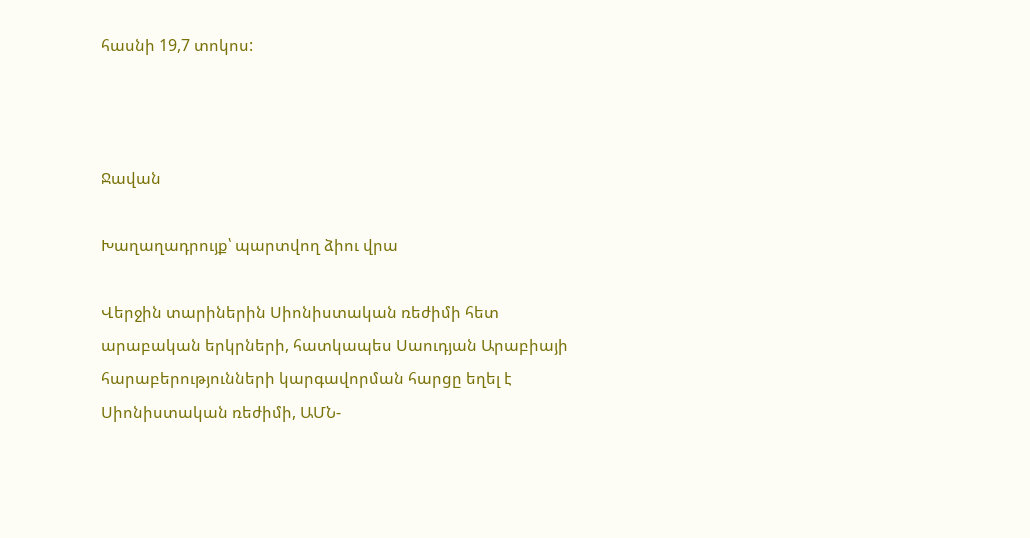հասնի 19,7 տոկոս:



Ջավան

Խաղաղադրույք՝ պարտվող ձիու վրա

Վերջին տարիներին Սիոնիստական ռեժիմի հետ արաբական երկրների, հատկապես Սաուդյան Արաբիայի հարաբերությունների կարգավորման հարցը եղել է Սիոնիստական ռեժիմի, ԱՄՆ-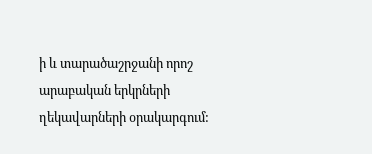ի և տարածաշրջանի որոշ արաբական երկրների ղեկավարների օրակարգում: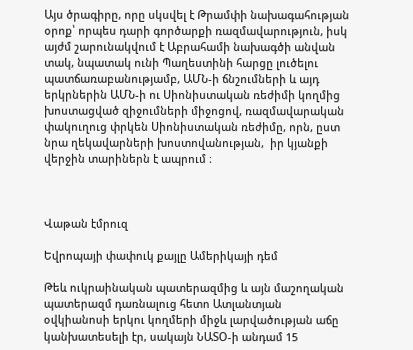Այս ծրագիրը, որը սկսվել է Թրամփի նախագահության օրոք՝ որպես դարի գործարքի ռազմավարություն, իսկ այժմ շարունակվում է Աբրահամի նախագծի անվան տակ, նպատակ ունի Պաղեստինի հարցը լուծելու պատճառաբանությամբ, ԱՄՆ-ի ճնշումների և այդ երկրներին ԱՄՆ-ի ու Սիոնիստական ռեժիմի կողմից խոստացված զիջումների միջոցով, ռազմավարական փակուղուց փրկեն Սիոնիստական ռեժիմը, որն, ըստ նրա ղեկավարների խոստովանության,  իր կյանքի վերջին տարիներն է ապրում ։



Վաթան էմրուզ

Եվրոպայի փափուկ քայլը Ամերիկայի դեմ

Թեև ուկրաինական պատերազմից և այն մաշողական պատերազմ դառնալուց հետո Ատլանտյան օվկիանոսի երկու կողմերի միջև լարվածության աճը կանխատեսելի էր, սակայն ՆԱՏՕ-ի անդամ 15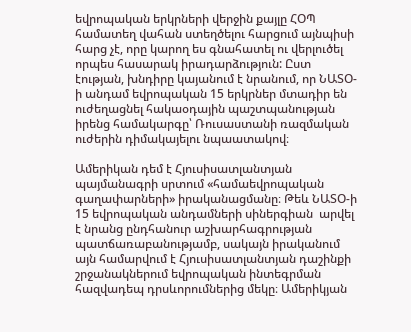եվրոպական երկրների վերջին քայլը ՀՕՊ համատեղ վահան ստեղծելու հարցում այնպիսի հարց չէ, որը կարող ես գնահատել ու վերլուծել որպես հասարակ իրադարձություն: Ըստ էության, խնդիրը կայանում է նրանում, որ ՆԱՏՕ-ի անդամ եվրոպական 15 երկրներ մտադիր են ուժեղացնել հակաօդային պաշտպանության իրենց համակարգը՝ Ռուսաստանի ռազմական ուժերին դիմակայելու նպաատակով։

Ամերիկան դեմ է Հյուսիսատլանտյան պայմանագրի սրտում «համաեվրոպական գաղափարների» իրականացմանը։ Թեև ՆԱՏՕ-ի 15 եվրոպական անդամների սիներգիան  արվել է նրանց ընդհանուր աշխարհագրության պատճառաբանությամբ, սակայն իրականում այն համարվում է Հյուսիսատլանտյան դաշինքի շրջանակներում եվրոպական ինտեգրման հազվադեպ դրսևորումներից մեկը։ Ամերիկյան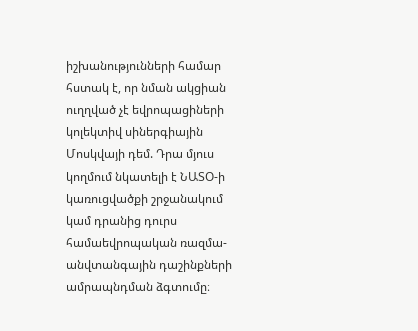իշխանությունների համար հստակ է, որ նման ակցիան ուղղված չէ եվրոպացիների կոլեկտիվ սիներգիային Մոսկվայի դեմ. Դրա մյուս կողմում նկատելի է ՆԱՏՕ-ի կառուցվածքի շրջանակում կամ դրանից դուրս համաեվրոպական ռազմա-անվտանգային դաշինքների ամրապնդման ձգտումը։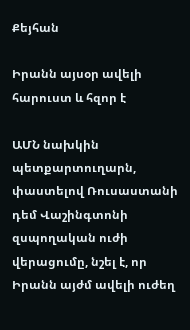Քեյհան

Իրանն այսօր ավելի հարուստ և հզոր է

ԱՄՆ նախկին պետքարտուղարն, փաստելով Ռուսաստանի դեմ Վաշինգտոնի զսպողական ուժի վերացումը, նշել է, որ Իրանն այժմ ավելի ուժեղ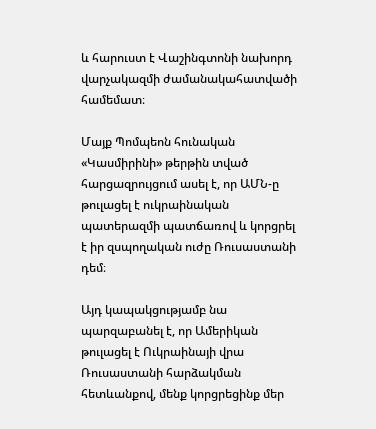և հարուստ է Վաշինգտոնի նախորդ վարչակազմի ժամանակահատվածի համեմատ։

Մայք Պոմպեոն հունական «Կասմիրինի» թերթին տված հարցազրույցում ասել է, որ ԱՄՆ-ը թուլացել է ուկրաինական պատերազմի պատճառով և կորցրել է իր զսպողական ուժը Ռուսաստանի դեմ։

Այդ կապակցությամբ նա պարզաբանել է, որ Ամերիկան թուլացել է Ուկրաինայի վրա Ռուսաստանի հարձակման հետևանքով, մենք կորցրեցինք մեր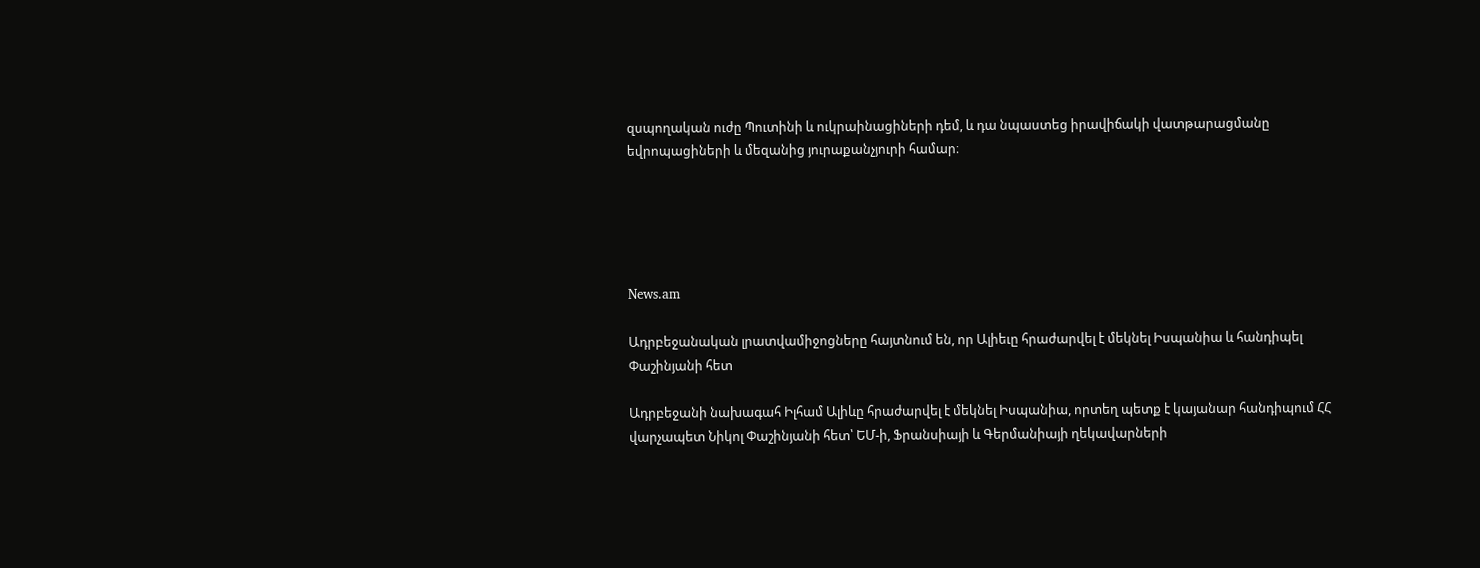զսպողական ուժը Պուտինի և ուկրաինացիների դեմ, և դա նպաստեց իրավիճակի վատթարացմանը եվրոպացիների և մեզանից յուրաքանչյուրի համար։





News.am

Ադրբեջանական լրատվամիջոցները հայտնում են, որ Ալիեւը հրաժարվել է մեկնել Իսպանիա և հանդիպել Փաշինյանի հետ

Ադրբեջանի նախագահ Իլհամ Ալիևը հրաժարվել է մեկնել Իսպանիա, որտեղ պետք է կայանար հանդիպում ՀՀ վարչապետ Նիկոլ Փաշինյանի հետ՝ ԵՄ-ի, Ֆրանսիայի և Գերմանիայի ղեկավարների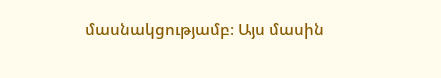մասնակցությամբ։ Այս մասին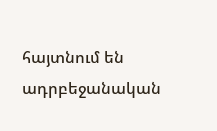հայտնում են ադրբեջանական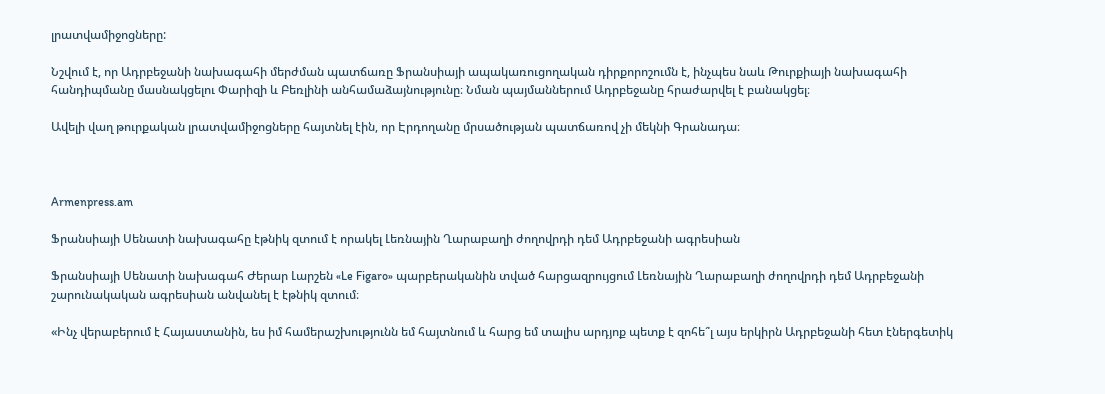լրատվամիջոցները:

Նշվում է, որ Ադրբեջանի նախագահի մերժման պատճառը Ֆրանսիայի ապակառուցողական դիրքորոշումն է, ինչպես նաև Թուրքիայի նախագահի հանդիպմանը մասնակցելու Փարիզի և Բեռլինի անհամաձայնությունը։ Նման պայմաններում Ադրբեջանը հրաժարվել է բանակցել։

Ավելի վաղ թուրքական լրատվամիջոցները հայտնել էին, որ Էրդողանը մրսածության պատճառով չի մեկնի Գրանադա։



Armenpress.am

Ֆրանսիայի Սենատի նախագահը էթնիկ զտում է որակել Լեռնային Ղարաբաղի ժողովրդի դեմ Ադրբեջանի ագրեսիան

Ֆրանսիայի Սենատի նախագահ Ժերար Լարշեն «Le Figaro» պարբերականին տված հարցազրույցում Լեռնային Ղարաբաղի ժողովրդի դեմ Ադրբեջանի շարունակական ագրեսիան անվանել է էթնիկ զտում։

«Ինչ վերաբերում է Հայաստանին, ես իմ համերաշխությունն եմ հայտնում և հարց եմ տալիս արդյոք պետք է զոհե՞լ այս երկիրն Ադրբեջանի հետ էներգետիկ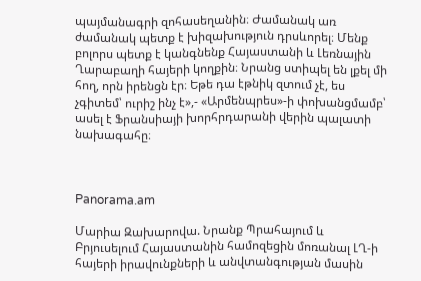պայմանագրի զոհասեղանին։ Ժամանակ առ ժամանակ պետք է խիզախություն դրսևորել։ Մենք բոլորս պետք է կանգնենք Հայաստանի և Լեռնային Ղարաբաղի հայերի կողքին։ Նրանց ստիպել են լքել մի հող, որն իրենցն էր։ Եթե դա էթնիկ զտում չէ, ես չգիտեմ՝ ուրիշ ինչ է»,- «Արմենպրես»-ի փոխանցմամբ՝  ասել է Ֆրանսիայի խորհրդարանի վերին պալատի նախագահը։



Panorama.am

Մարիա Զախարովա. Նրանք Պրահայում և Բրյուսելում Հայաստանին համոզեցին մոռանալ ԼՂ-ի հայերի իրավունքների և անվտանգության մասին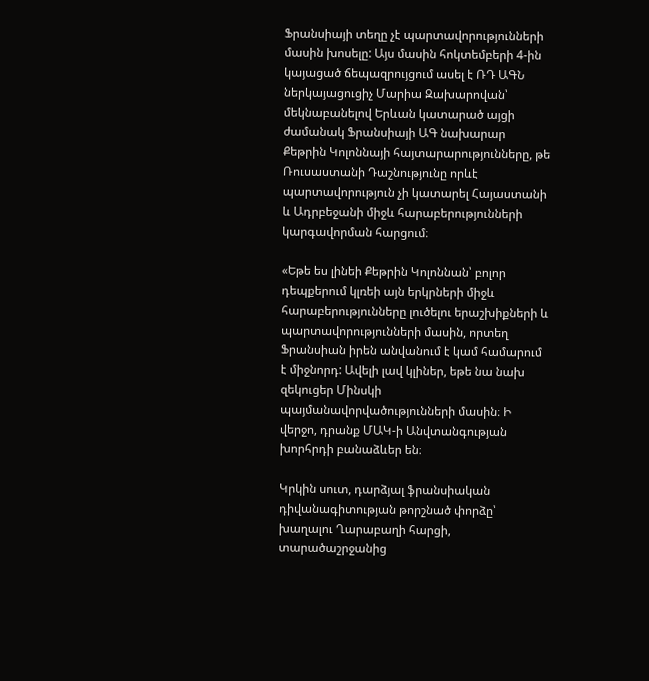Ֆրանսիայի տեղը չէ պարտավորությունների մասին խոսելը: Այս մասին հոկտեմբերի 4-ին կայացած ճեպազրույցում ասել է ՌԴ ԱԳՆ ներկայացուցիչ Մարիա Զախարովան՝ մեկնաբանելով Երևան կատարած այցի ժամանակ Ֆրանսիայի ԱԳ նախարար Քեթրին Կոլոննայի հայտարարությունները, թե Ռուսաստանի Դաշնությունը որևէ պարտավորություն չի կատարել Հայաստանի և Ադրբեջանի միջև հարաբերությունների կարգավորման հարցում։

«Եթե ես լինեի Քեթրին Կոլոննան՝ բոլոր դեպքերում կլռեի այն երկրների միջև հարաբերությունները լուծելու երաշխիքների և պարտավորությունների մասին, որտեղ Ֆրանսիան իրեն անվանում է կամ համարում է միջնորդ: Ավելի լավ կլիներ, եթե նա նախ զեկուցեր Մինսկի պայմանավորվածությունների մասին։ Ի վերջո, դրանք ՄԱԿ-ի Անվտանգության խորհրդի բանաձևեր են։

Կրկին սուտ, դարձյալ ֆրանսիական դիվանագիտության թորշնած փորձը՝ խաղալու Ղարաբաղի հարցի, տարածաշրջանից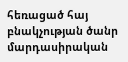հեռացած հայ բնակչության ծանր մարդասիրական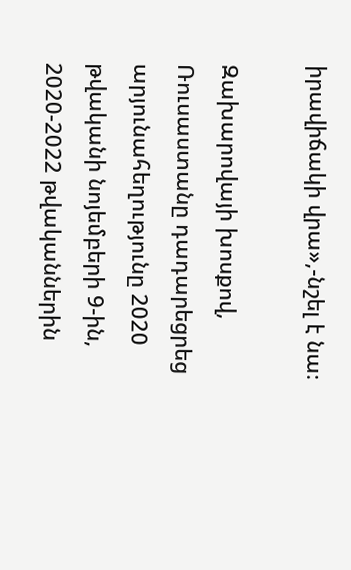իրավիճակի վրա»,-նշել է նա։

Զախարովայի խոսքով, Ռուսաստանը դադարեցրեց արյունահեղությունը 2020 թվականի նոյեմբերի 9-ին, 2020-2022 թվականներին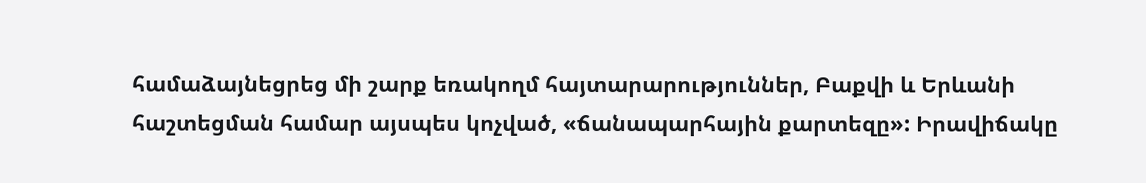համաձայնեցրեց մի շարք եռակողմ հայտարարություններ, Բաքվի և Երևանի հաշտեցման համար այսպես կոչված, «ճանապարհային քարտեզը»: Իրավիճակը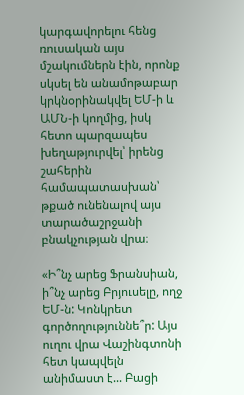կարգավորելու հենց  ռուսական այս մշակումներն էին, որոնք սկսել են անամոթաբար կրկնօրինակվել ԵՄ-ի և ԱՄՆ-ի կողմից, իսկ հետո պարզապես խեղաթյուրվել՝ իրենց շահերին համապատասխան՝ թքած ունենալով այս տարածաշրջանի բնակչության վրա։

«Ի՞նչ արեց Ֆրանսիան, ի՞նչ արեց Բրյուսելը, ողջ ԵՄ-ն: Կոնկրետ գործողություննե՞ր: Այս ուղու վրա Վաշինգտոնի հետ կապվելն անիմաստ է... Բացի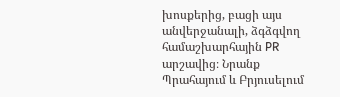խոսքերից, բացի այս անվերջանալի, ձգձգվող համաշխարհային PR արշավից։ Նրանք Պրահայում և Բրյուսելում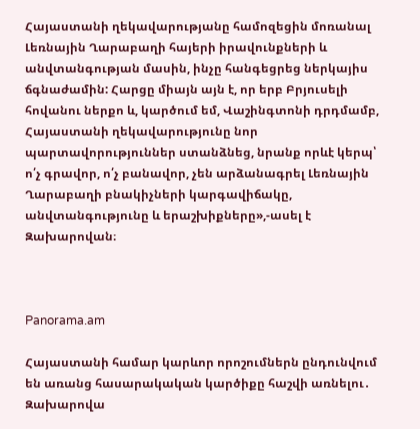Հայաստանի ղեկավարությանը համոզեցին մոռանալ Լեռնային Ղարաբաղի հայերի իրավունքների և անվտանգության մասին, ինչը հանգեցրեց ներկայիս ճգնաժամին: Հարցը միայն այն է, որ երբ Բրյուսելի հովանու ներքո և, կարծում եմ, Վաշինգտոնի դրդմամբ, Հայաստանի ղեկավարությունը նոր պարտավորություններ ստանձնեց, նրանք որևէ կերպ՝ ո՛չ գրավոր, ո՛չ բանավոր, չեն արձանագրել Լեռնային Ղարաբաղի բնակիչների կարգավիճակը, անվտանգությունը և երաշխիքները»,-ասել է Զախարովան։



Panorama.am

Հայաստանի համար կարևոր որոշումներն ընդունվում են առանց հասարակական կարծիքը հաշվի առնելու․ Զախարովա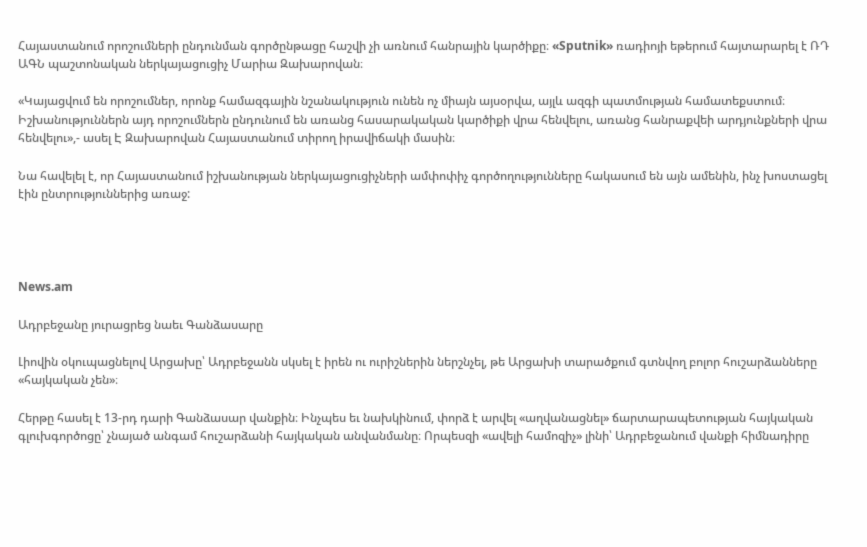Հայաստանում որոշումների ընդունման գործընթացը հաշվի չի առնում հանրային կարծիքը։ «Sputnik» ռադիոյի եթերում հայտարարել է ՌԴ ԱԳՆ պաշտոնական ներկայացուցիչ Մարիա Զախարովան։

«Կայացվում են որոշումներ, որոնք համազգային նշանակություն ունեն ոչ միայն այսօրվա, այլև ազգի պատմության համատեքստում։ Իշխանություններն այդ որոշումներն ընդունում են առանց հասարակական կարծիքի վրա հենվելու, առանց հանրաքվեի արդյունքների վրա հենվելու»,- ասել Է Զախարովան Հայաստանում տիրող իրավիճակի մասին։

Նա հավելել է, որ Հայաստանում իշխանության ներկայացուցիչների ամփոփիչ գործողությունները հակասում են այն ամենին, ինչ խոստացել էին ընտրություններից առաջ:




News.am

Ադրբեջանը յուրացրեց նաեւ Գանձասարը

Լիովին օկուպացնելով Արցախը՝ Ադրբեջանն սկսել է իրեն ու ուրիշներին ներշնչել, թե Արցախի տարածքում գտնվող բոլոր հուշարձանները «հայկական չեն»։

Հերթը հասել է 13-րդ դարի Գանձասար վանքին։ Ինչպես եւ նախկինում, փորձ է արվել «աղվանացնել» ճարտարապետության հայկական գլուխգործոցը՝ չնայած անգամ հուշարձանի հայկական անվանմանը։ Որպեսզի «ավելի համոզիչ» լինի՝ Ադրբեջանում վանքի հիմնադիրը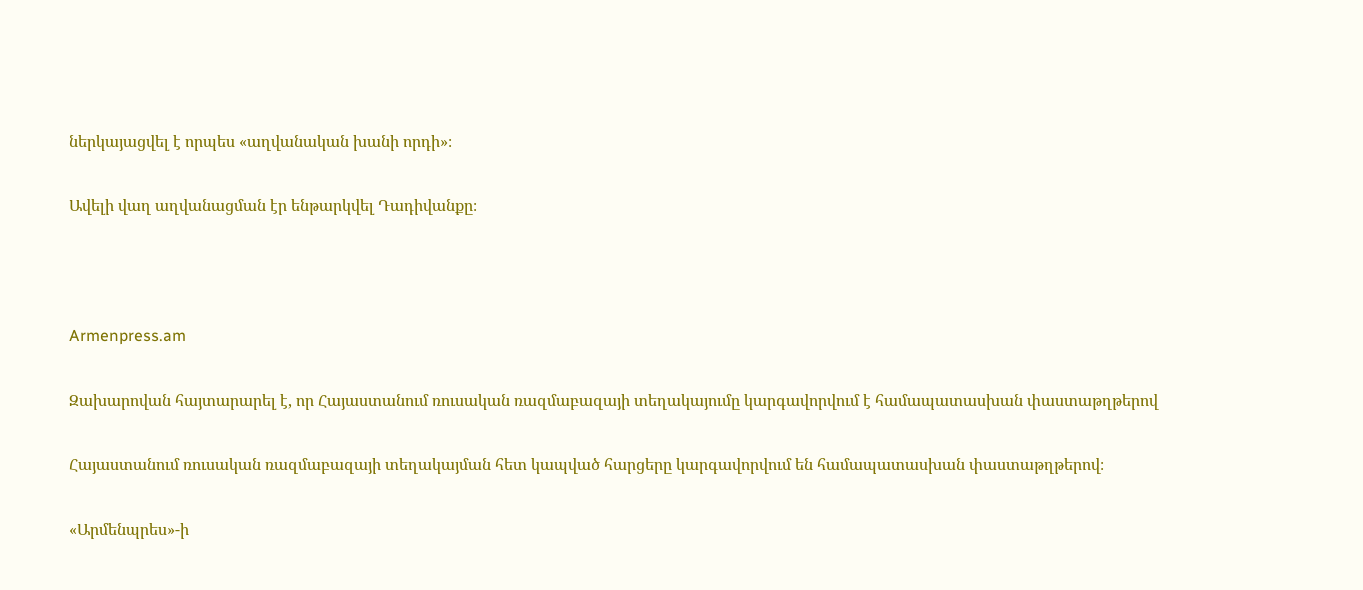ներկայացվել է որպես «աղվանական խանի որդի»։

Ավելի վաղ աղվանացման էր ենթարկվել Դադիվանքը։



Armenpress.am

Զախարովան հայտարարել է, որ Հայաստանում ռուսական ռազմաբազայի տեղակայումը կարգավորվում է համապատասխան փաստաթղթերով

Հայաստանում ռուսական ռազմաբազայի տեղակայման հետ կապված հարցերը կարգավորվում են համապատասխան փաստաթղթերով։

«Արմենպրես»-ի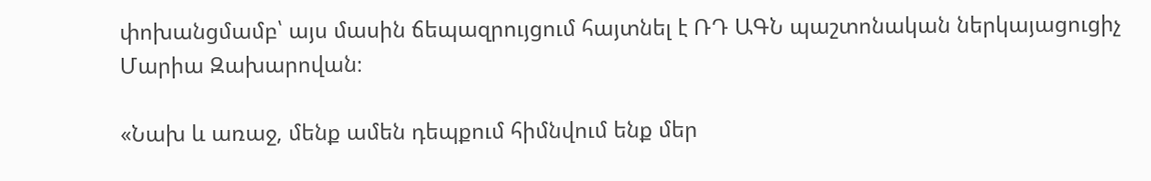փոխանցմամբ՝ այս մասին ճեպազրույցում հայտնել է ՌԴ ԱԳՆ պաշտոնական ներկայացուցիչ Մարիա Զախարովան։

«Նախ և առաջ, մենք ամեն դեպքում հիմնվում ենք մեր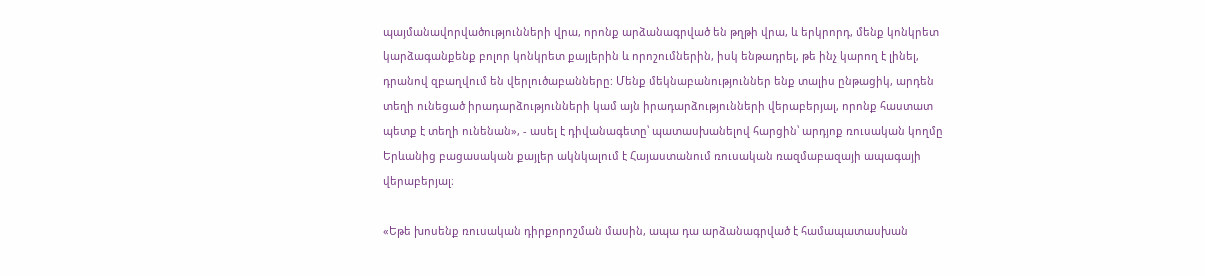պայմանավորվածությունների վրա, որոնք արձանագրված են թղթի վրա, և երկրորդ, մենք կոնկրետ կարձագանքենք բոլոր կոնկրետ քայլերին և որոշումներին, իսկ ենթադրել, թե ինչ կարող է լինել, դրանով զբաղվում են վերլուծաբանները: Մենք մեկնաբանություններ ենք տալիս ընթացիկ, արդեն տեղի ունեցած իրադարձությունների կամ այն իրադարձությունների վերաբերյալ, որոնք հաստատ պետք է տեղի ունենան», - ասել է դիվանագետը՝ պատասխանելով հարցին՝ արդյոք ռուսական կողմը Երևանից բացասական քայլեր ակնկալում է Հայաստանում ռուսական ռազմաբազայի ապագայի վերաբերյալ։

«Եթե խոսենք ռուսական դիրքորոշման մասին, ապա դա արձանագրված է համապատասխան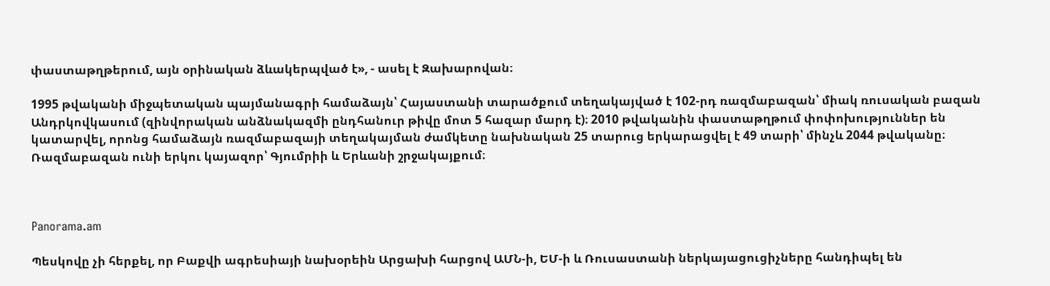փաստաթղթերում, այն օրինական ձևակերպված է», - ասել է Զախարովան։

1995 թվականի միջպետական պայմանագրի համաձայն՝ Հայաստանի տարածքում տեղակայված է 102-րդ ռազմաբազան՝ միակ ռուսական բազան Անդրկովկասում (զինվորական անձնակազմի ընդհանուր թիվը մոտ 5 հազար մարդ է)։ 2010 թվականին փաստաթղթում փոփոխություններ են կատարվել, որոնց համաձայն ռազմաբազայի տեղակայման ժամկետը նախնական 25 տարուց երկարացվել է 49 տարի՝ մինչև 2044 թվականը։ Ռազմաբազան ունի երկու կայազոր՝ Գյումրիի և Երևանի շրջակայքում։



Panorama.am

Պեսկովը չի հերքել, որ Բաքվի ագրեսիայի նախօրեին Արցախի հարցով ԱՄՆ-ի, ԵՄ-ի և Ռուսաստանի ներկայացուցիչները հանդիպել են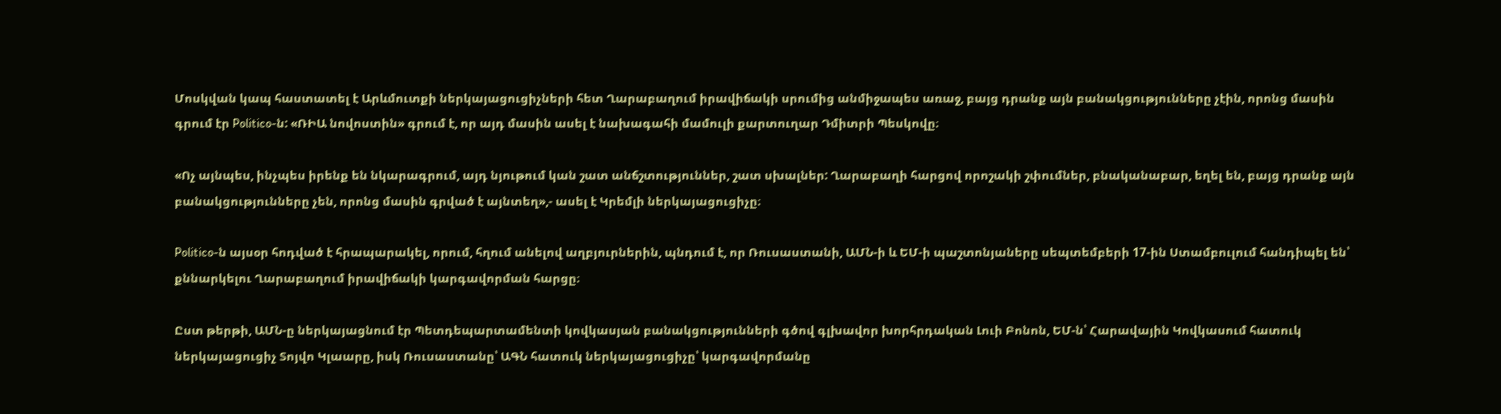Մոսկվան կապ հաստատել է Արևմուտքի ներկայացուցիչների հետ Ղարաբաղում իրավիճակի սրումից անմիջապես առաջ, բայց դրանք այն բանակցությունները չէին, որոնց մասին գրում էր Politico-ն: «ՌԻԱ նովոստին» գրում է, որ այդ մասին ասել է նախագահի մամուլի քարտուղար Դմիտրի Պեսկովը։

«Ոչ այնպես, ինչպես իրենք են նկարագրում, այդ նյութում կան շատ անճշտություններ, շատ սխալներ: Ղարաբաղի հարցով որոշակի շփումներ, բնականաբար, եղել են, բայց դրանք այն բանակցությունները չեն, որոնց մասին գրված է այնտեղ»,- ասել է Կրեմլի ներկայացուցիչը։

Politico-ն այսօր հոդված է հրապարակել, որում, հղում անելով աղբյուրներին, պնդում է, որ Ռուսաստանի, ԱՄՆ-ի և ԵՄ-ի պաշտոնյաները սեպտեմբերի 17-ին Ստամբուլում հանդիպել են՝ քննարկելու Ղարաբաղում իրավիճակի կարգավորման հարցը։

Ըստ թերթի, ԱՄՆ-ը ներկայացնում էր Պետդեպարտամենտի կովկասյան բանակցությունների գծով գլխավոր խորհրդական Լուի Բոնոն, ԵՄ-ն՝ Հարավային Կովկասում հատուկ ներկայացուցիչ Տոյվո Կլաարը, իսկ Ռուսաստանը՝ ԱԳՆ հատուկ ներկայացուցիչը՝ կարգավորմանը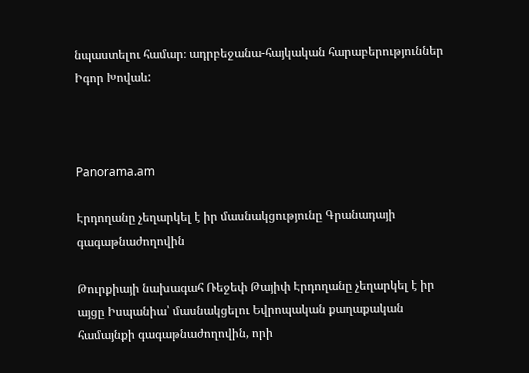նպաստելու համար։ ադրբեջանա-հայկական հարաբերություններ Իգոր Խովաև:



Panorama.am

Էրդողանը չեղարկել է իր մասնակցությունը Գրանադայի գագաթնաժողովին

Թուրքիայի նախագահ Ռեջեփ Թայիփ Էրդողանը չեղարկել է իր այցը Իսպանիա՝ մասնակցելու Եվրոպական քաղաքական համայնքի գագաթնաժողովին, որի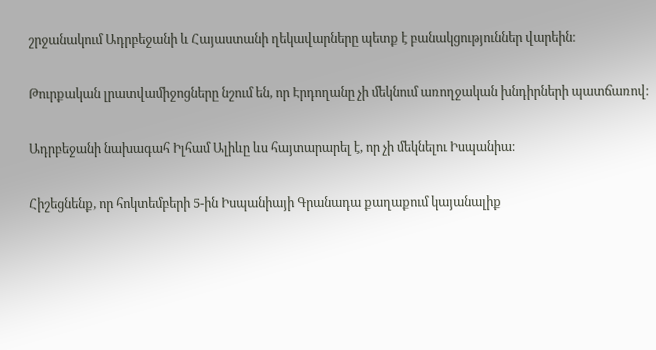շրջանակում Ադրբեջանի և Հայաստանի ղեկավարները պետք է բանակցություններ վարեին։

Թուրքական լրատվամիջոցները նշում են, որ Էրդողանը չի մեկնում առողջական խնդիրների պատճառով։

Ադրբեջանի նախագահ Իլհամ Ալիևը ևս հայտարարել է, որ չի մեկնելու Իսպանիա։

Հիշեցնենք, որ հոկտեմբերի 5-ին Իսպանիայի Գրանադա քաղաքում կայանալիք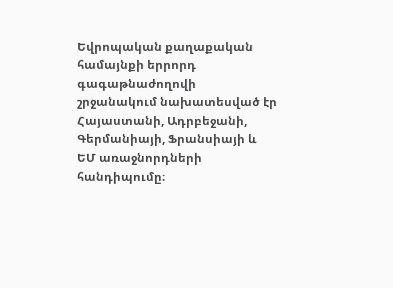Եվրոպական քաղաքական համայնքի երրորդ գագաթնաժողովի շրջանակում նախատեսված էր  Հայաստանի, Ադրբեջանի, Գերմանիայի, Ֆրանսիայի և ԵՄ առաջնորդների հանդիպումը։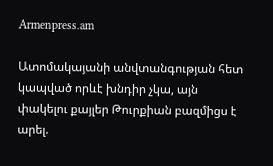Armenpress.am

Ատոմակայանի անվտանգության հետ կապված որևէ խնդիր չկա, այն փակելու քայլեր Թուրքիան բազմիցս է արել.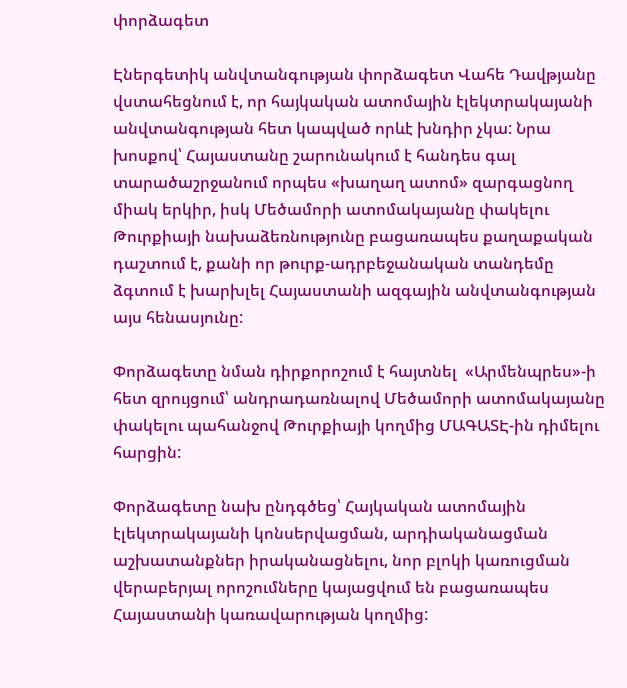փորձագետ

Էներգետիկ անվտանգության փորձագետ Վահե Դավթյանը վստահեցնում է, որ հայկական ատոմային էլեկտրակայանի անվտանգության հետ կապված որևէ խնդիր չկա: Նրա խոսքով՝ Հայաստանը շարունակում է հանդես գալ տարածաշրջանում որպես «խաղաղ ատոմ» զարգացնող միակ երկիր, իսկ Մեծամորի ատոմակայանը փակելու Թուրքիայի նախաձեռնությունը բացառապես քաղաքական դաշտում է, քանի որ թուրք-ադրբեջանական տանդեմը ձգտում է խարխլել Հայաստանի ազգային անվտանգության այս հենասյունը:

Փորձագետը նման դիրքորոշում է հայտնել  «Արմենպրես»-ի հետ զրույցում՝ անդրադառնալով Մեծամորի ատոմակայանը փակելու պահանջով Թուրքիայի կողմից ՄԱԳԱՏԷ-ին դիմելու հարցին:

Փորձագետը նախ ընդգծեց՝ Հայկական ատոմային էլեկտրակայանի կոնսերվացման, արդիականացման աշխատանքներ իրականացնելու, նոր բլոկի կառուցման վերաբերյալ որոշումները կայացվում են բացառապես Հայաստանի կառավարության կողմից: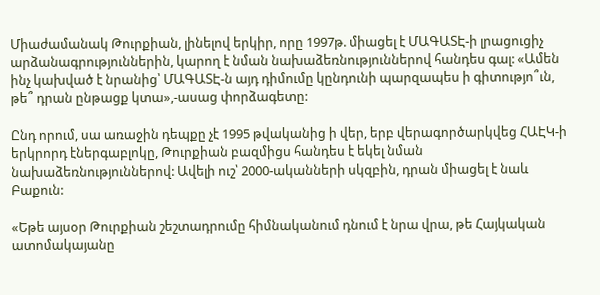Միաժամանակ Թուրքիան, լինելով երկիր, որը 1997թ. միացել է ՄԱԳԱՏԷ-ի լրացուցիչ արձանագրություններին, կարող է նման նախաձեռնություններով հանդես գալ: «Ամեն ինչ կախված է նրանից՝ ՄԱԳԱՏԷ-ն այդ դիմումը կընդունի պարզապես ի գիտությո՞ւն, թե՞ դրան ընթացք կտա»,-ասաց փորձագետը:

Ընդ որում, սա առաջին դեպքը չէ 1995 թվականից ի վեր, երբ վերագործարկվեց ՀԱԷԿ-ի երկրորդ էներգաբլոկը, Թուրքիան բազմիցս հանդես է եկել նման նախաձեռնություններով: Ավելի ուշ՝ 2000-ականների սկզբին, դրան միացել է նաև Բաքուն:

«Եթե այսօր Թուրքիան շեշտադրումը հիմնականում դնում է նրա վրա, թե Հայկական ատոմակայանը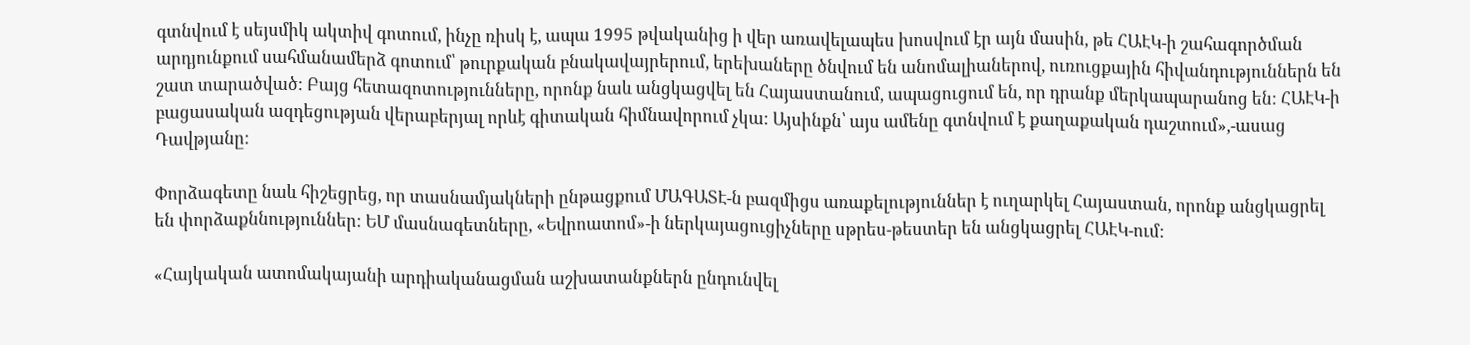գտնվում է սեյսմիկ ակտիվ գոտում, ինչը ռիսկ է, ապա 1995 թվականից ի վեր առավելապես խոսվում էր այն մասին, թե ՀԱԷԿ-ի շահագործման արդյունքում սահմանամերձ գոտում՝ թուրքական բնակավայրերում, երեխաները ծնվում են անոմալիաներով, ուռուցքային հիվանդություններն են շատ տարածված: Բայց հետազոտությունները, որոնք նաև անցկացվել են Հայաստանում, ապացուցում են, որ դրանք մերկապարանոց են: ՀԱԷԿ-ի բացասական ազդեցության վերաբերյալ որևէ գիտական հիմնավորում չկա: Այսինքն՝ այս ամենը գտնվում է քաղաքական դաշտում»,-ասաց Դավթյանը:

Փորձագետը նաև հիշեցրեց, որ տասնամյակների ընթացքում ՄԱԳԱՏԷ-ն բազմիցս առաքելություններ է ուղարկել Հայաստան, որոնք անցկացրել են փորձաքննություններ: ԵՄ մասնագետները, «Եվրոատոմ»-ի ներկայացուցիչները սթրես-թեստեր են անցկացրել ՀԱԷԿ-ում:

«Հայկական ատոմակայանի արդիականացման աշխատանքներն ընդունվել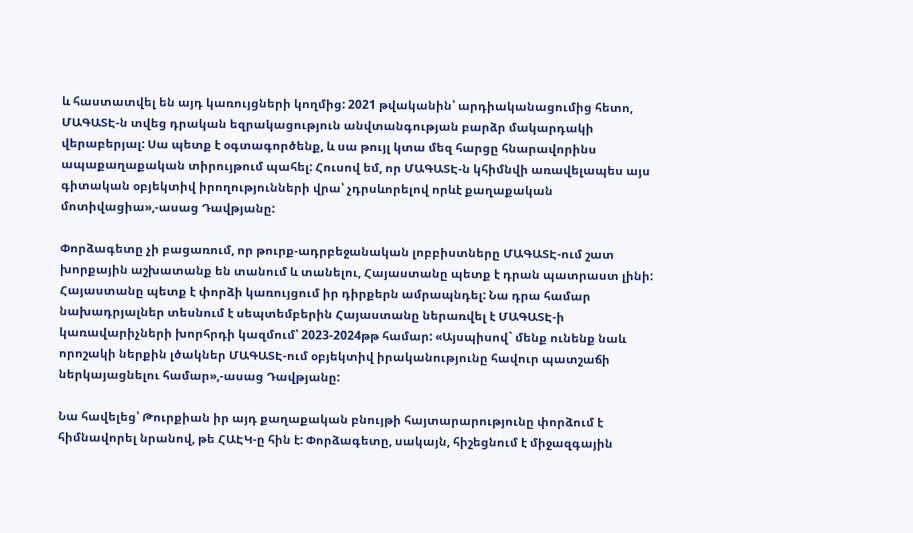և հաստատվել են այդ կառույցների կողմից: 2021 թվականին՝ արդիականացումից հետո, ՄԱԳԱՏԷ-ն տվեց դրական եզրակացություն անվտանգության բարձր մակարդակի վերաբերյալ: Սա պետք է օգտագործենք, և սա թույլ կտա մեզ հարցը հնարավորինս ապաքաղաքական տիրույթում պահել: Հուսով եմ, որ ՄԱԳԱՏԷ-ն կհիմնվի առավելապես այս գիտական օբյեկտիվ իրողությունների վրա՝ չդրսևորելով որևէ քաղաքական մոտիվացիա»,-ասաց Դավթյանը:

Փորձագետը չի բացառում, որ թուրք-ադրբեջանական լոբբիստները ՄԱԳԱՏԷ-ում շատ խորքային աշխատանք են տանում և տանելու, Հայաստանը պետք է դրան պատրաստ լինի: Հայաստանը պետք է փորձի կառույցում իր դիրքերն ամրապնդել: Նա դրա համար նախադրյալներ տեսնում է սեպտեմբերին Հայաստանը ներառվել է ՄԱԳԱՏԷ-ի կառավարիչների խորհրդի կազմում՝ 2023-2024թթ համար: «Այսպիսով` մենք ունենք նաև որոշակի ներքին լծակներ ՄԱԳԱՏԷ-ում օբյեկտիվ իրականությունը հավուր պատշաճի ներկայացնելու համար»,-ասաց Դավթյանը:

Նա հավելեց՝ Թուրքիան իր այդ քաղաքական բնույթի հայտարարությունը փորձում է հիմնավորել նրանով, թե ՀԱԷԿ-ը հին է: Փորձագետը, սակայն, հիշեցնում է միջազգային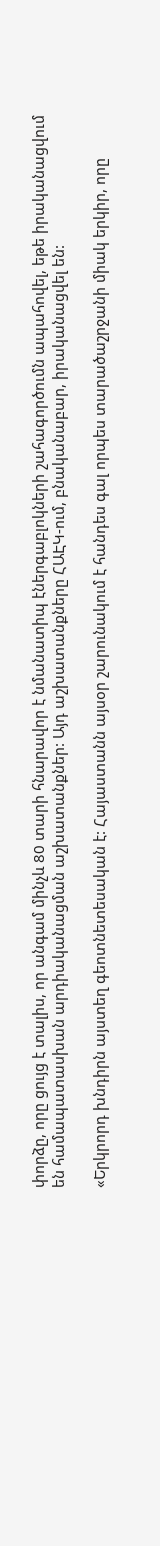փորձը, որը ցույց է տալիս, որ անգամ մինչև 80 տարի հնարավոր է նմանատիպ էներգաբլոկների շահագործումն ապահովել, եթե իրականացվում են համապատասխան արդիականացման աշխատանքներ: Այդ աշխատանքները ՀԱԷԿ-ում, բնականաբար, իրականացվել են:

«Երկրորդ խնդիրն այստեղ գեոտնետեսական է: Հայաստանն այսօր շարունակում է հանդես գալ որպես տարածաշրջանի միակ երկիր, որը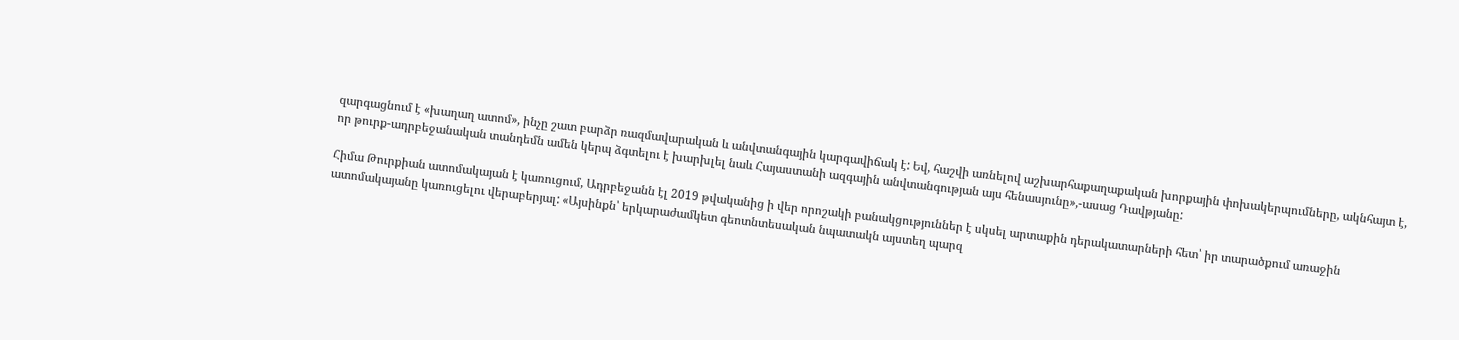զարգացնում է «խաղաղ ատոմ», ինչը շատ բարձր ռազմավարական և անվտանգային կարգավիճակ է: Եվ, հաշվի առնելով աշխարհաքաղաքական խորքային փոխակերպումները, ակնհայտ է, որ թուրք-ադրբեջանական տանդեմն ամեն կերպ ձգտելու է խարխլել նաև Հայաստանի ազգային անվտանգության այս հենասյունը»,-ասաց Դավթյանը:

Հիմա Թուրքիան ատոմակայան է կառուցում, Ադրբեջանն էլ 2019 թվականից ի վեր որոշակի բանակցություններ է սկսել արտաքին դերակատարների հետ՝ իր տարածքում առաջին ատոմակայանը կառուցելու վերաբերյալ: «Այսինքն՝ երկարաժամկետ գեոտնտեսական նպատակն այստեղ պարզ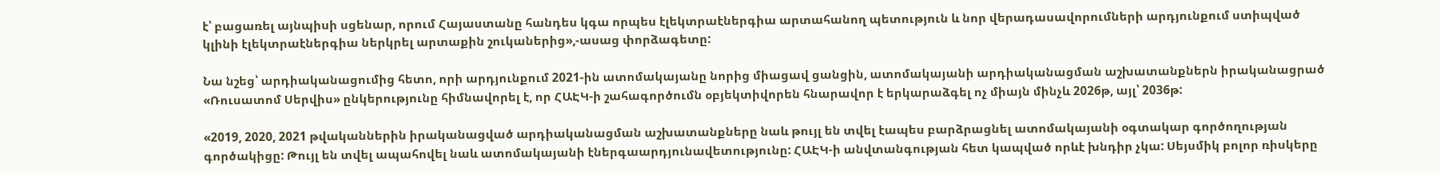է՝ բացառել այնպիսի սցենար, որում Հայաստանը հանդես կգա որպես էլեկտրաէներգիա արտահանող պետություն և նոր վերադասավորումների արդյունքում ստիպված կլինի էլեկտրաէներգիա ներկրել արտաքին շուկաներից»,-ասաց փորձագետը:

Նա նշեց՝ արդիականացումից հետո, որի արդյունքում 2021-ին ատոմակայանը նորից միացավ ցանցին, ատոմակայանի արդիականացման աշխատանքներն իրականացրած «Ռուսատոմ Սերվիս» ընկերությունը հիմնավորել է, որ ՀԱԷԿ-ի շահագործումն օբյեկտիվորեն հնարավոր է երկարաձգել ոչ միայն մինչև 2026թ, այլ՝ 2036թ:

«2019, 2020, 2021 թվականներին իրականացված արդիականացման աշխատանքները նաև թույլ են տվել էապես բարձրացնել ատոմակայանի օգտակար գործողության գործակիցը: Թույլ են տվել ապահովել նաև ատոմակայանի էներգաարդյունավետությունը: ՀԱԷԿ-ի անվտանգության հետ կապված որևէ խնդիր չկա: Սեյսմիկ բոլոր ռիսկերը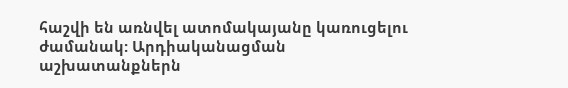հաշվի են առնվել ատոմակայանը կառուցելու ժամանակ: Արդիականացման աշխատանքներն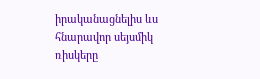իրականացնելիս ևս հնարավոր սեյսմիկ ռիսկերը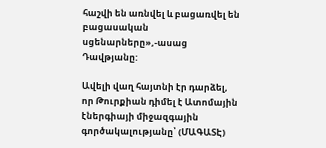հաշվի են առնվել և բացառվել են բացասական սցենարները»,-ասաց Դավթյանը:

Ավելի վաղ հայտնի էր դարձել, որ Թուրքիան դիմել է Ատոմային էներգիայի միջազգային գործակալությանը՝ (ՄԱԳԱՏԷ)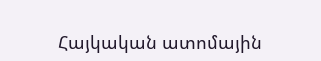Հայկական ատոմային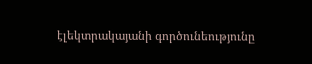էլեկտրակայանի գործունեությունը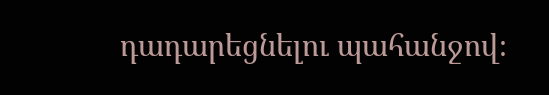դադարեցնելու պահանջով։